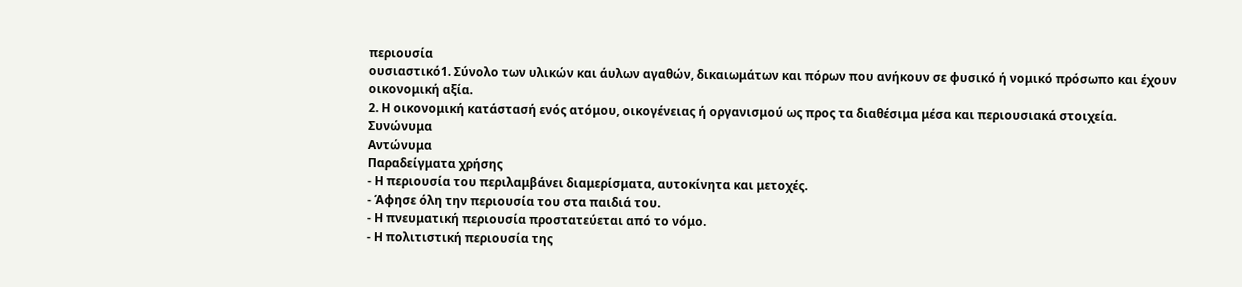περιουσία
ουσιαστικό1. Σύνολο των υλικών και άυλων αγαθών, δικαιωμάτων και πόρων που ανήκουν σε φυσικό ή νομικό πρόσωπο και έχουν οικονομική αξία.
2. Η οικονομική κατάστασή ενός ατόμου, οικογένειας ή οργανισμού ως προς τα διαθέσιμα μέσα και περιουσιακά στοιχεία.
Συνώνυμα
Αντώνυμα
Παραδείγματα χρήσης
- Η περιουσία του περιλαμβάνει διαμερίσματα, αυτοκίνητα και μετοχές.
- Άφησε όλη την περιουσία του στα παιδιά του.
- Η πνευματική περιουσία προστατεύεται από το νόμο.
- Η πολιτιστική περιουσία της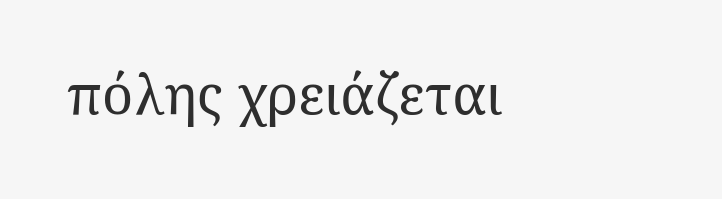πόλης χρειάζεται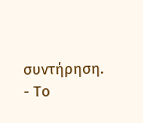συντήρηση.
- Το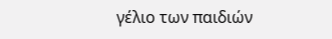γέλιο των παιδιών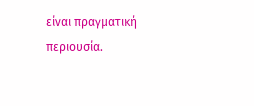είναι πραγματική περιουσία.